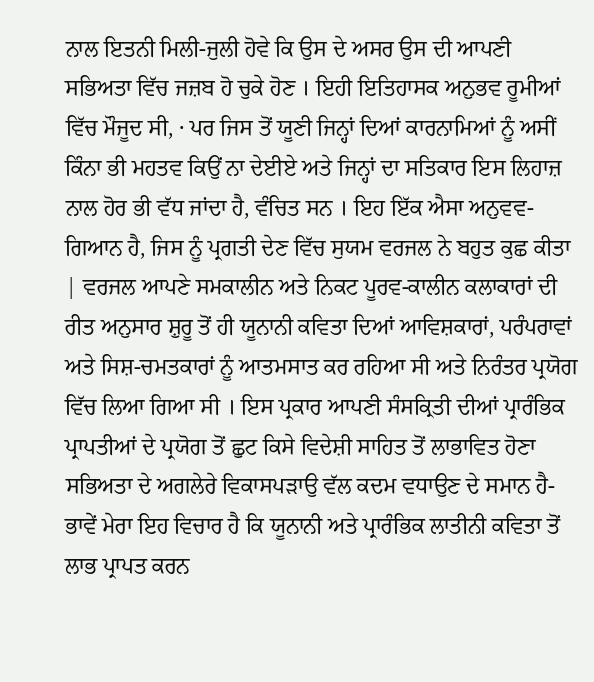ਨਾਲ ਇਤਨੀ ਮਿਲੀ-ਜੁਲੀ ਹੋਵੇ ਕਿ ਉਸ ਦੇ ਅਸਰ ਉਸ ਦੀ ਆਪਣੀ ਸਭਿਅਤਾ ਵਿੱਚ ਜਜ਼ਬ ਹੋ ਚੁਕੇ ਹੋਣ । ਇਹੀ ਇਤਿਹਾਸਕ ਅਨੁਭਵ ਰੂਮੀਆਂ ਵਿੱਚ ਮੌਜੂਦ ਸੀ, · ਪਰ ਜਿਸ ਤੋਂ ਯੂਣੀ ਜਿਨ੍ਹਾਂ ਦਿਆਂ ਕਾਰਨਾਮਿਆਂ ਨੂੰ ਅਸੀਂ ਕਿੰਨਾ ਭੀ ਮਹਤਵ ਕਿਉਂ ਨਾ ਦੇਈਏ ਅਤੇ ਜਿਨ੍ਹਾਂ ਦਾ ਸਤਿਕਾਰ ਇਸ ਲਿਹਾਜ਼ ਨਾਲ ਹੋਰ ਭੀ ਵੱਧ ਜਾਂਦਾ ਹੈ, ਵੰਚਿਤ ਸਨ । ਇਹ ਇੱਕ ਐਸਾ ਅਨੁਵਵ-ਗਿਆਨ ਹੈ, ਜਿਸ ਨੂੰ ਪ੍ਰਗਤੀ ਦੇਣ ਵਿੱਚ ਸੁਯਮ ਵਰਜਲ ਨੇ ਬਹੁਤ ਕੁਛ ਕੀਤਾ | ਵਰਜਲ ਆਪਣੇ ਸਮਕਾਲੀਨ ਅਤੇ ਨਿਕਟ ਪੂਰਵ-ਕਾਲੀਨ ਕਲਾਕਾਰਾਂ ਦੀ ਰੀਤ ਅਨੁਸਾਰ ਸ਼ੁਰੂ ਤੋਂ ਹੀ ਯੂਨਾਨੀ ਕਵਿਤਾ ਦਿਆਂ ਆਵਿਸ਼ਕਾਰਾਂ, ਪਰੰਪਰਾਵਾਂ ਅਤੇ ਸਿਸ਼-ਚਮਤਕਾਰਾਂ ਨੂੰ ਆਤਮਸਾਤ ਕਰ ਰਹਿਆ ਸੀ ਅਤੇ ਨਿਰੰਤਰ ਪ੍ਰਯੋਗ ਵਿੱਚ ਲਿਆ ਗਿਆ ਸੀ । ਇਸ ਪ੍ਰਕਾਰ ਆਪਣੀ ਸੰਸਕ੍ਰਿਤੀ ਦੀਆਂ ਪ੍ਰਾਰੰਭਿਕ ਪ੍ਰਾਪਤੀਆਂ ਦੇ ਪ੍ਰਯੋਗ ਤੋਂ ਛੁਟ ਕਿਸੇ ਵਿਦੇਸ਼ੀ ਸਾਹਿਤ ਤੋਂ ਲਾਭਾਵਿਤ ਹੋਣਾ ਸਭਿਅਤਾ ਦੇ ਅਗਲੇਰੇ ਵਿਕਾਸਪੜਾਉ ਵੱਲ ਕਦਮ ਵਧਾਉਣ ਦੇ ਸਮਾਨ ਹੈ-ਭਾਵੇਂ ਮੇਰਾ ਇਹ ਵਿਚਾਰ ਹੈ ਕਿ ਯੂਨਾਨੀ ਅਤੇ ਪ੍ਰਾਰੰਭਿਕ ਲਾਤੀਨੀ ਕਵਿਤਾ ਤੋਂ ਲਾਭ ਪ੍ਰਾਪਤ ਕਰਨ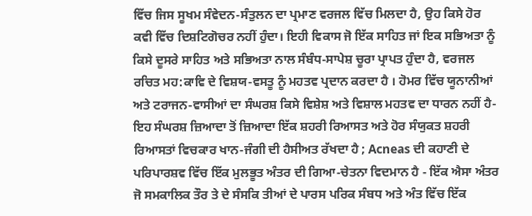ਵਿੱਚ ਜਿਸ ਸੂਖਮ ਸੰਵੇਦਨ-ਸੰਤੁਲਨ ਦਾ ਪ੍ਰਮਾਣ ਵਰਜਲ ਵਿੱਚ ਮਿਲਦਾ ਹੈ, ਉਹ ਕਿਸੇ ਹੋਰ ਕਵੀ ਵਿੱਚ ਦਿਸ਼ਟਿਗੋਚਰ ਨਹੀਂ ਹੁੰਦਾ। ਇਹੀ ਵਿਕਾਸ ਜੋ ਇੱਕ ਸਾਹਿਤ ਜਾਂ ਇਕ ਸਭਿਅਤਾ ਨੂੰ ਕਿਸੇ ਦੂਸਰੇ ਸਾਹਿਤ ਅਤੇ ਸਭਿਅਤਾ ਨਾਲ ਸੰਬੰਧ-ਸਾਪੇਸ਼ ਚੂਰਾ ਪ੍ਰਾਪਤ ਹੁੰਦਾ ਹੈ, ਵਰਜਲ ਰਚਿਤ ਮਹ:ਕਾਵਿ ਦੇ ਵਿਸ਼ਯ-ਵਸਤੂ ਨੂੰ ਮਹਤਵ ਪ੍ਰਦਾਨ ਕਰਦਾ ਹੈ । ਹੋਮਰ ਵਿੱਚ ਯੂਨਾਨੀਆਂ ਅਤੇ ਟਰਾਜਨ-ਵਾਸੀਆਂ ਦਾ ਸੰਘਰਸ਼ ਕਿਸੇ ਵਿਸ਼ੇਸ਼ ਅਤੇ ਵਿਸ਼ਾਲ ਮਹਤਵ ਦਾ ਧਾਰਨ ਨਹੀਂ ਹੈ-ਇਹ ਸੰਘਰਸ਼ ਜ਼ਿਆਦਾ ਤੋਂ ਜ਼ਿਆਦਾ ਇੱਕ ਸ਼ਹਰੀ ਰਿਆਸਤ ਅਤੇ ਹੋਰ ਸੰਯੁਕਤ ਸ਼ਹਰੀ ਰਿਆਸਤਾਂ ਵਿਚਕਾਰ ਖਾਨ-ਜੰਗੀ ਦੀ ਹੈਸੀਅਤ ਰੱਖਦਾ ਹੈ ; Acneas ਦੀ ਕਹਾਣੀ ਦੇ ਪਰਿਪਾਰਸ਼ਵ ਵਿੱਚ ਇੱਕ ਮੁਲਭੂਤ ਅੰਤਰ ਦੀ ਗਿਆ-ਚੇਤਨਾ ਵਿਦਮਾਨ ਹੈ - ਇੱਕ ਐਸਾ ਅੰਤਰ ਜੋ ਸਮਕਾਲਿਕ ਤੌਰ ਤੇ ਦੇ ਸੰਸਕਿ ਤੀਆਂ ਦੇ ਪਾਰਸ ਪਰਿਕ ਸੰਬਧ ਅਤੇ ਅੰਤ ਵਿੱਚ ਇੱਕ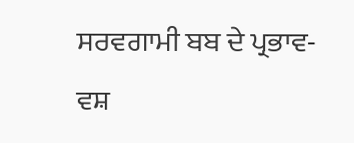ਸਰਵਗਾਮੀ ਬਬ ਦੇ ਪ੍ਰਭਾਵ-ਵਸ਼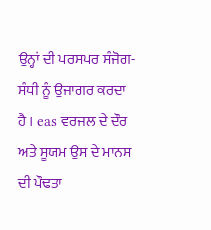ਉਨ੍ਹਾਂ ਦੀ ਪਰਸਪਰ ਸੰਜੋਗ-ਸੰਧੀ ਨੂੰ ਉਜਾਗਰ ਕਰਦਾ ਹੈ । eas ਵਰਜਲ ਦੇ ਦੌਰ ਅਤੇ ਸੂਯਮ ਉਸ ਦੇ ਮਾਨਸ ਦੀ ਪੌਢਤਾ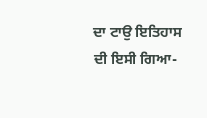ਦਾ ਟਾਉ ਇਤਿਹਾਸ ਦੀ ਇਸੀ ਗਿਆ-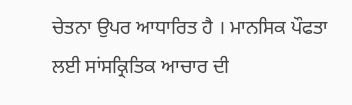ਚੇਤਨਾ ਉਪਰ ਆਧਾਰਿਤ ਹੈ । ਮਾਨਸਿਕ ਪੌਫਤਾ ਲਈ ਸਾਂਸਕ੍ਰਿਤਿਕ ਆਚਾਰ ਦੀ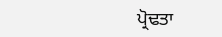ਪ੍ਰੋਢਤਾ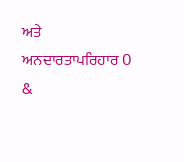ਅਤੇ ਅਨਦਾਰਤਾਪਰਿਹਾਰ O &